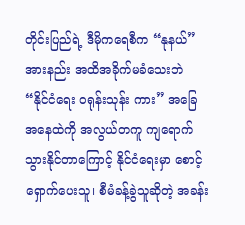တိုင်းပြည်ရဲ့ ဒီမိုကရေစီက “နုနယ်” အားနည်း အထိအခိုက်မခံသေးဘဲ “နိုင်ငံရေး ဝရုန်းသုန်း ကား” အခြေအနေထဲကို အလွယ်တကူ ကျရောက်သွားနိုင်တာကြောင့် နိုင်ငံရေးမှာ စောင့်ရှောက်ပေးသူ၊ စီမံခန့်ခွဲသူဆိုတဲ့ အခန်း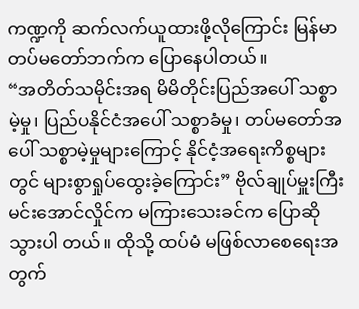ကဏ္ဍကို ဆက်လက်ယူထားဖို့လိုကြောင်း မြန်မာတပ်မတော်ဘက်က ပြောနေပါတယ်။
“အတိတ်သမိုင်းအရ မိမိတိုင်းပြည်အပေါ် သစ္စာမဲ့မှု၊ ပြည်ပနိုင်ငံအပေါ် သစ္စာခံမှု၊ တပ်မတော်အပေါ် သစ္စာမဲ့မှုများကြောင့် နိုင်ငံ့အရေးကိစ္စများတွင် များစွာရှုပ်ထွေးခဲ့ကြောင်း” ဗိုလ်ချုပ်မှူးကြီး မင်းအောင်လှိုင်က မကြားသေးခင်က ပြောဆိုသွားပါ တယ်။ ထိုသို့ ထပ်မံ မဖြစ်လာစေရေးအတွက်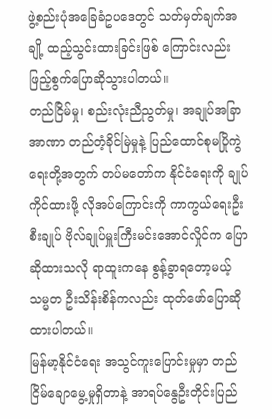ဖွဲ့စည်းပုံအခြေခံဥပဒေတွင် သတ်မှတ်ချက်အချို့ ထည့်သွင်းထားခြင်းဖြစ် ကြောင်းလည်း ဖြည့်စွက်ပြောဆိုသွားပါတယ်။
တည်ငြိမ်မှု၊ စည်းလုံးညီညွတ်မှု၊ အချုပ်အခြာအာဏာ တည်တံ့ခိုင်မြဲမှုနဲ့ ပြည်ထောင်စုမပြိုကွဲရေးတို့အတွက် တပ်မတော်က နိုင်ငံရေးကို ချုပ်ကိုင်ထားဖို့ လိုအပ်ကြောင်းကို ကာကွယ်ရေးဦးစီးချုပ် ဗိုလ်ချုပ်မှူးကြီးမင်းအောင်လှိုင်က ပြောဆိုထားသလို ရာထူးကနေ စွန့်ခွာရတော့မယ့် သမ္မတ ဦးသိန်းစိန်ကလည်း ထုတ်ဖော်ပြောဆိုထားပါတယ်။
မြန်မာ့နိုင်ငံရေး အသွင်ကူးပြောင်းမှုမှာ တည်ငြိမ်ချောမွေ့မှုရှိတာနဲ့ အာရပ်နွေဦးတိုင်းပြည်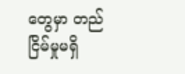တွေမှာ တည်ငြိမ်မှုမရှိ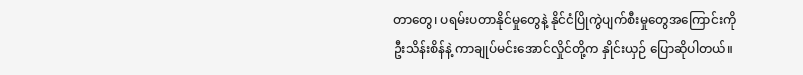တာတွေ၊ ပရမ်းပတာနိုင်မှုတွေနဲ့ နိုင်ငံပြိုကွဲပျက်စီးမှုတွေအကြောင်းကို ဦးသိန်းစိန်နဲ့ ကာချုပ်မင်းအောင်လှိုင်တို့က နှိုင်းယှဉ် ပြောဆိုပါတယ်။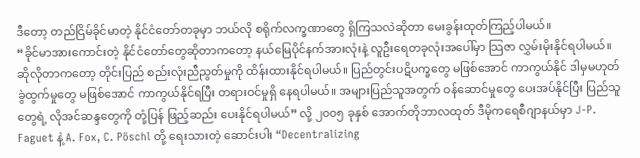ဒီတော့ တည်ငြိမ်ခိုင်မာတဲ့ နိုင်ငံတော်တခုမှာ ဘယ်လို စရိုက်လက္ခဏာတွေ ရှိကြသလဲဆိုတာ မေးခွန်းထုတ်ကြည့်ပါမယ်။
“ခိုင်မာအားကောင်းတဲ့ နိုင်ငံတော်တွေဆိုတာကတော့ နယ်မြေပိုင်နက်အားလုံးနဲ့ လူဦးရေတခုလုံးအပေါ်မှာ သြဇာ လွှမ်းမိုးနိုင်ရပါမယ်။ ဆိုလိုတာကတော့ တိုင်းပြည် စည်းလုံးညီညွတ်မှုကို ထိန်းထားနိုင်ရပါမယ်။ ပြည်တွင်းပဋိပက္ခတွေ မဖြစ်အောင် ကာကွယ်နိုင် ဒါမှမဟုတ် ခွဲထွက်မှုတွေ မဖြစ်အောင် ကာကွယ်နိုင်ရပြီး တရားဝင်မှုရှိ နေရပါမယ်။ အများပြည်သူအတွက် ဝန်ဆောင်မှုတွေ ပေးအပ်နိုင်ပြီး ပြည်သူတွေရဲ့ လိုအင်ဆန္ဒတွေကို တုံ့ပြန် ဖြည့်ဆည်း ပေးနိုင်ရပါမယ်” လို့ ၂၀၀၅ ခုနှစ် အောက်တိုဘာလထုတ် ဒီမိုကရေစီဂျာနယ်မှာ J-P. Faguet နဲ့ A. Fox, C. Pöschl တို့ ရေးသားတဲ့ ဆောင်းပါး “Decentralizing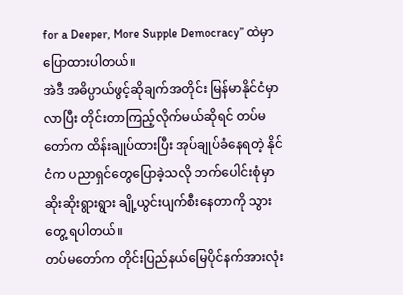for a Deeper, More Supple Democracy” ထဲမှာ ပြောထားပါတယ်။
အဲဒီ အဓိပ္ပာယ်ဖွင့်ဆိုချက်အတိုင်း မြန်မာနိုင်ငံမှာ လာပြီး တိုင်းတာကြည့်လိုက်မယ်ဆိုရင် တပ်မတော်က ထိန်းချုပ်ထားပြီး အုပ်ချုပ်ခံနေရတဲ့ နိုင်ငံက ပညာရှင်တွေပြောခဲ့သလို ဘက်ပေါင်းစုံမှာ ဆိုးဆိုးရွားရွား ချို့ယွင်းပျက်စီးနေတာကို သွားတွေ့ ရပါတယ်။
တပ်မတော်က တိုင်းပြည်နယ်မြေပိုင်နက်အားလုံး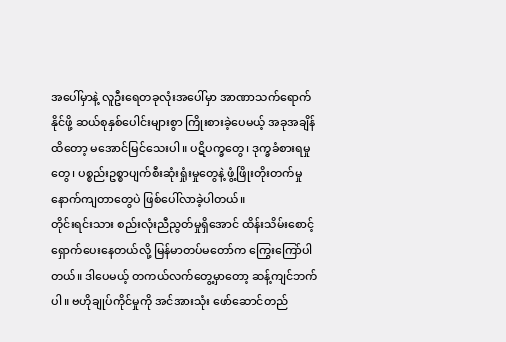အပေါ်မှာနဲ့ လူဦးရေတခုလုံးအပေါ်မှာ အာဏာသက်ရောက်နိုင်ဖို့ ဆယ်စုနှစ်ပေါင်းများစွာ ကြိုးစားခဲ့ပေမယ့် အခုအချိန်ထိတော့ မအောင်မြင်သေးပါ။ ပဋိပက္ခတွေ၊ ဒုက္ခခံစားရမှုတွေ၊ ပစ္စည်းဥစ္စာပျက်စီးဆုံးရှုံးမှုတွေနဲ့ ဖွံ့ဖြိုးတိုးတက်မှု နောက်ကျတာတွေပဲ ဖြစ်ပေါ်လာခဲ့ပါတယ်။
တိုင်းရင်းသား စည်းလုံးညီညွတ်မှုရှိအောင် ထိန်းသိမ်းစောင့်ရှောက်ပေးနေတယ်လို့ မြန်မာတပ်မတော်က ကြွေးကြော်ပါတယ်။ ဒါပေမယ့် တကယ်လက်တွေ့မှာတော့ ဆန့်ကျင်ဘက်ပါ။ ဗဟိုချုပ်ကိုင်မှုကို အင်အားသုံး ဖော်ဆောင်တည်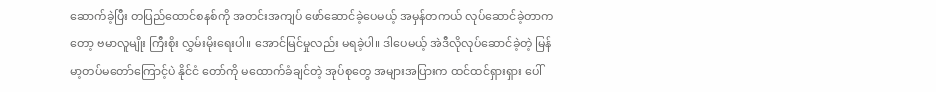ဆောက်ခဲ့ပြီး တပြည်ထောင်စနစ်ကို အတင်းအကျပ် ဖော်ဆောင်ခဲ့ပေမယ့် အမှန်တကယ် လုပ်ဆောင်ခဲ့တာကတော့ ဗမာလူမျိုး ကြီးစိုး လွှမ်းမိုးရေးပါ။ အောင်မြင်မှုလည်း မရခဲ့ပါ။ ဒါပေမယ့် အဲဒီလိုလုပ်ဆောင်ခဲ့တဲ့ မြန်မာ့တပ်မတော်ကြောင့်ပဲ နိုင်ငံ တော်ကို မထောက်ခံချင်တဲ့ အုပ်စုတွေ အများအပြားက ထင်ထင်ရှားရှား ပေါ်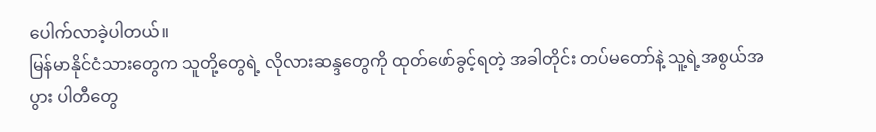ပေါက်လာခဲ့ပါတယ်။
မြန်မာနိုင်ငံသားတွေက သူတို့တွေရဲ့ လိုလားဆန္ဒတွေကို ထုတ်ဖော်ခွင့်ရတဲ့ အခါတိုင်း တပ်မတော်နဲ့ သူ့ရဲ့အစွယ်အပွား ပါတီတွေ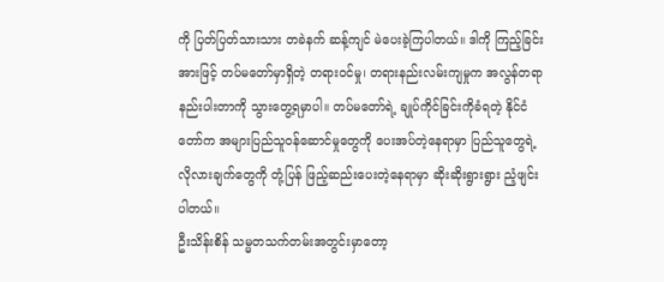ကို ပြတ်ပြတ်သားသား တခဲနက် ဆန့်ကျင် မဲပေးခဲ့ကြပါတယ်။ ဒါကို ကြည့်ခြင်းအားဖြင့် တပ်မတော်မှာရှိတဲ့ တရားဝင်မှု၊ တရားနည်းလမ်းကျမှုက အလွန်တရာ နည်းပါးတာကို သွားတွေ့ရမှာပါ။ တပ်မတော်ရဲ့ ချုပ်ကိုင်ခြင်းကိုခံရတဲ့ နိုင်ငံတော်က အများပြည်သူဝန်ဆောင်မှုတွေကို ပေးအပ်တဲ့နေရာမှာ ပြည်သူတွေရဲ့ လိုလားချက်တွေကို တုံ့ပြန် ဖြည့်ဆည်းပေးတဲ့နေရာမှာ ဆိုးဆိုးရွားရွား ညံ့ဖျင်းပါတယ်။
ဦးသိန်းစိန် သမ္မတသက်တမ်းအတွင်းမှာတော့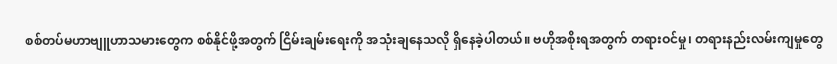စစ်တပ်မဟာဗျူဟာသမားတွေက စစ်နိုင်ဖို့အတွက် ငြိမ်းချမ်းရေးကို အသုံးချနေသလို ရှိနေခဲ့ပါတယ်။ ဗဟိုအစိုးရအတွက် တရားဝင်မှု၊ တရားနည်းလမ်းကျမှုတွေ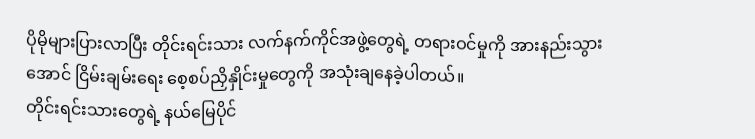ပိုမိုများပြားလာပြီး တိုင်းရင်းသား လက်နက်ကိုင်အဖွဲ့တွေရဲ့ တရားဝင်မှုကို အားနည်းသွားအောင် ငြိမ်းချမ်းရေး စေ့စပ်ညှိနှိုင်းမှုတွေကို အသုံးချနေခဲ့ပါတယ်။
တိုင်းရင်းသားတွေရဲ့ နယ်မြေပိုင်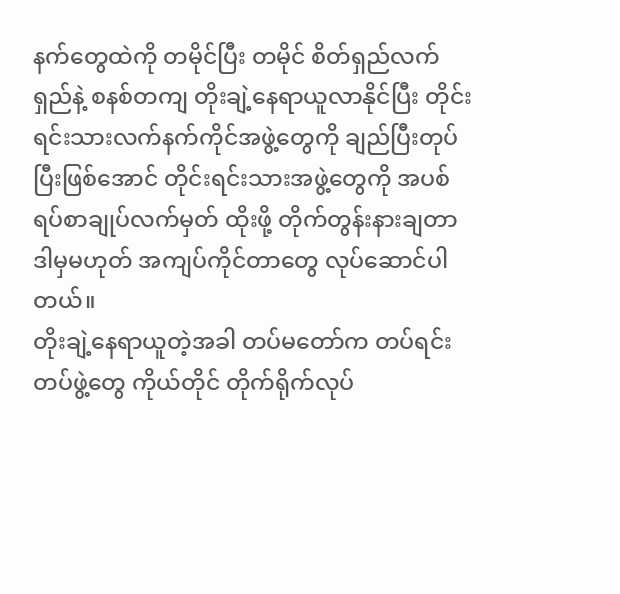နက်တွေထဲကို တမိုင်ပြီး တမိုင် စိတ်ရှည်လက်ရှည်နဲ့ စနစ်တကျ တိုးချဲ့နေရာယူလာနိုင်ပြီး တိုင်းရင်းသားလက်နက်ကိုင်အဖွဲ့တွေကို ချည်ပြီးတုပ်ပြီးဖြစ်အောင် တိုင်းရင်းသားအဖွဲ့တွေကို အပစ်ရပ်စာချုပ်လက်မှတ် ထိုးဖို့ တိုက်တွန်းနားချတာ ဒါမှမဟုတ် အကျပ်ကိုင်တာတွေ လုပ်ဆောင်ပါတယ်။
တိုးချဲ့နေရာယူတဲ့အခါ တပ်မတော်က တပ်ရင်းတပ်ဖွဲ့တွေ ကိုယ်တိုင် တိုက်ရိုက်လုပ်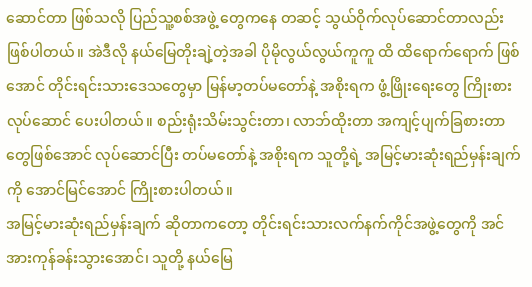ဆောင်တာ ဖြစ်သလို ပြည်သူ့စစ်အဖွဲ့ တွေကနေ တဆင့် သွယ်ဝိုက်လုပ်ဆောင်တာလည်း ဖြစ်ပါတယ်။ အဲဒီလို နယ်မြေတိုးချဲ့တဲ့အခါ ပိုမိုလွယ်လွယ်ကူကူ ထိ ထိရောက်ရောက် ဖြစ်အောင် တိုင်းရင်းသားဒေသတွေမှာ မြန်မာ့တပ်မတော်နဲ့ အစိုးရက ဖွံ့ဖြိုးရေးတွေ ကြိုးစားလုပ်ဆောင် ပေးပါတယ်။ စည်းရုံးသိမ်းသွင်းတာ၊ လာဘ်ထိုးတာ အကျင့်ပျက်ခြစားတာတွေဖြစ်အောင် လုပ်ဆောင်ပြီး တပ်မတော်နဲ့ အစိုးရက သူတို့ရဲ့ အမြင့်မားဆုံးရည်မှန်းချက်ကို အောင်မြင်အောင် ကြိုးစားပါတယ်။
အမြင့်မားဆုံးရည်မှန်းချက် ဆိုတာကတော့ တိုင်းရင်းသားလက်နက်ကိုင်အဖွဲ့တွေကို အင်အားကုန်ခန်းသွားအောင်၊ သူတို့ နယ်မြေ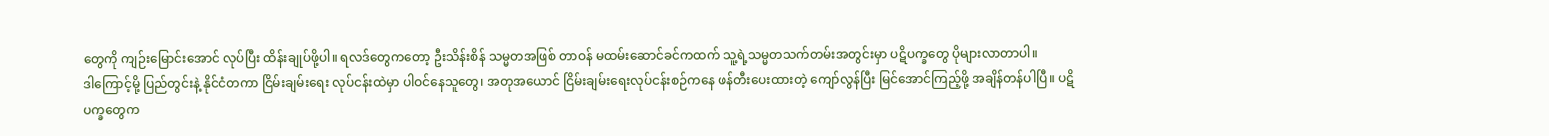တွေကို ကျဉ်းမြောင်းအောင် လုပ်ပြီး ထိန်းချုပ်ဖို့ပါ။ ရလဒ်တွေကတော့ ဦးသိန်းစိန် သမ္မတအဖြစ် တာဝန် မထမ်းဆောင်ခင်ကထက် သူ့ရဲ့သမ္မတသက်တမ်းအတွင်းမှာ ပဋိပက္ခတွေ ပိုများလာတာပါ။
ဒါကြောင့်မို့ ပြည်တွင်းနဲ့ နိုင်ငံတကာ ငြိမ်းချမ်းရေး လုပ်ငန်းထဲမှာ ပါဝင်နေသူတွေ၊ အတုအယောင် ငြိမ်းချမ်းရေးလုပ်ငန်းစဉ်ကနေ ဖန်တီးပေးထားတဲ့ ကျော်လွန်ပြီး မြင်အောင်ကြည့်ဖို့ အချိန်တန်ပါပြီ။ ပဋိပက္ခတွေက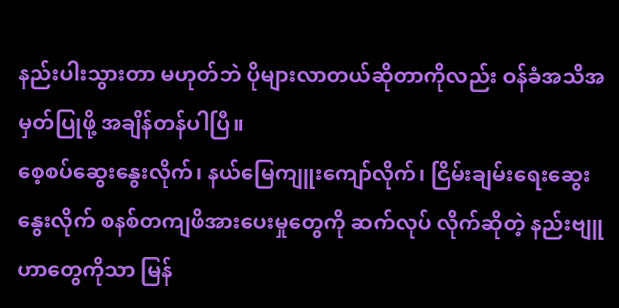နည်းပါးသွားတာ မဟုတ်ဘဲ ပိုများလာတယ်ဆိုတာကိုလည်း ဝန်ခံအသိအမှတ်ပြုဖို့ အချိန်တန်ပါပြီ။
စေ့စပ်ဆွေးနွေးလိုက်၊ နယ်မြေကျူးကျော်လိုက်၊ ငြိမ်းချမ်းရေးဆွေးနွေးလိုက် စနစ်တကျဖိအားပေးမှုတွေကို ဆက်လုပ် လိုက်ဆိုတဲ့ နည်းဗျူဟာတွေကိုသာ မြန်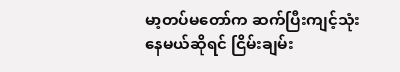မာ့တပ်မတော်က ဆက်ပြီးကျင့်သုံးနေမယ်ဆိုရင် ငြိမ်းချမ်း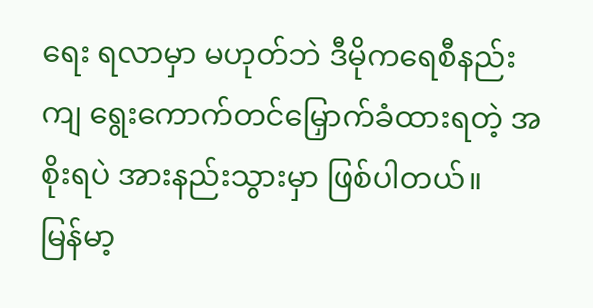ရေး ရလာမှာ မဟုတ်ဘဲ ဒီမိုကရေစီနည်းကျ ရွေးကောက်တင်မြှောက်ခံထားရတဲ့ အစိုးရပဲ အားနည်းသွားမှာ ဖြစ်ပါတယ်။
မြန်မာ့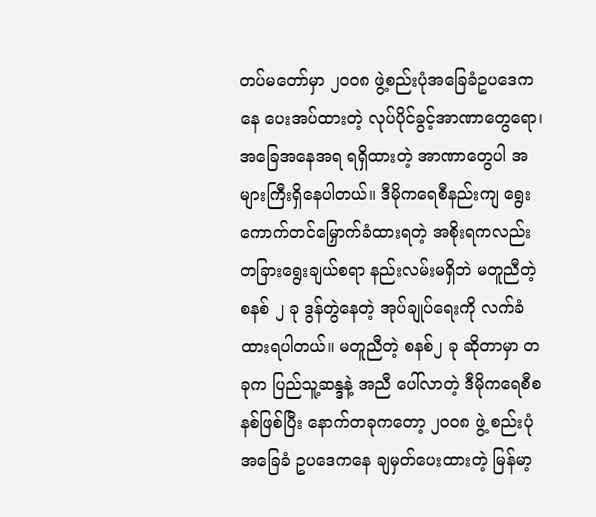တပ်မတော်မှာ ၂၀၀၈ ဖွဲ့စည်းပုံအခြေခံဥပဒေကနေ ပေးအပ်ထားတဲ့ လုပ်ပိုင်ခွင့်အာဏာတွေရော၊ အခြေအနေအရ ရရှိထားတဲ့ အာဏာတွေပါ အများကြီးရှိနေပါတယ်။ ဒီမိုကရေစီနည်းကျ ရွေးကောက်တင်မြှောက်ခံထားရတဲ့ အစိုးရကလည်း တခြားရွေးချယ်စရာ နည်းလမ်းမရှိဘဲ မတူညီတဲ့ စနစ် ၂ ခု ဒွန်တွဲနေတဲ့ အုပ်ချုပ်ရေးကို လက်ခံထားရပါတယ်။ မတူညီတဲ့ စနစ်၂ ခု ဆိုတာမှာ တခုက ပြည်သူ့ဆန္ဒနဲ့ အညီ ပေါ်လာတဲ့ ဒီမိုကရေစီစနစ်ဖြစ်ပြီး နောက်တခုကတော့ ၂၀၀၈ ဖွဲ့ စည်းပုံအခြေခံ ဥပဒေကနေ ချမှတ်ပေးထားတဲ့ မြန်မာ့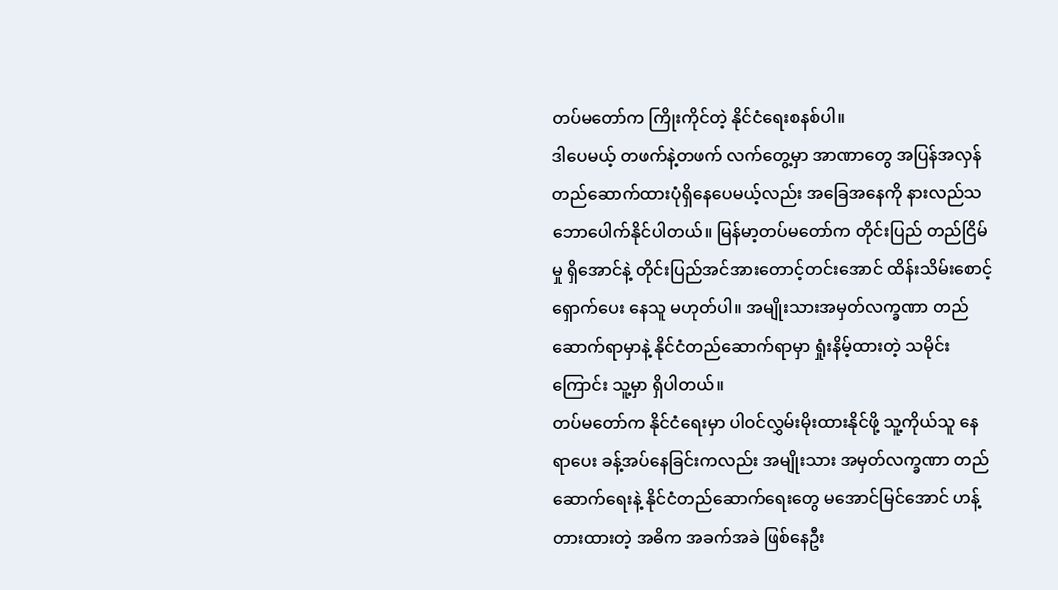တပ်မတော်က ကြိုးကိုင်တဲ့ နိုင်ငံရေးစနစ်ပါ။
ဒါပေမယ့် တဖက်နဲ့တဖက် လက်တွေ့မှာ အာဏာတွေ အပြန်အလှန် တည်ဆောက်ထားပုံရှိနေပေမယ့်လည်း အခြေအနေကို နားလည်သဘောပေါက်နိုင်ပါတယ်။ မြန်မာ့တပ်မတော်က တိုင်းပြည် တည်ငြိမ်မှု ရှိအောင်နဲ့ တိုင်းပြည်အင်အားတောင့်တင်းအောင် ထိန်းသိမ်းစောင့်ရှောက်ပေး နေသူ မဟုတ်ပါ။ အမျိုးသားအမှတ်လက္ခဏာ တည်ဆောက်ရာမှာနဲ့ နိုင်ငံတည်ဆောက်ရာမှာ ရှုံးနိမ့်ထားတဲ့ သမိုင်း ကြောင်း သူ့မှာ ရှိပါတယ်။
တပ်မတော်က နိုင်ငံရေးမှာ ပါဝင်လွှမ်းမိုးထားနိုင်ဖို့ သူ့ကိုယ်သူ နေရာပေး ခန့်အပ်နေခြင်းကလည်း အမျိုးသား အမှတ်လက္ခဏာ တည်ဆောက်ရေးနဲ့ နိုင်ငံတည်ဆောက်ရေးတွေ မအောင်မြင်အောင် ဟန့်တားထားတဲ့ အဓိက အခက်အခဲ ဖြစ်နေဦး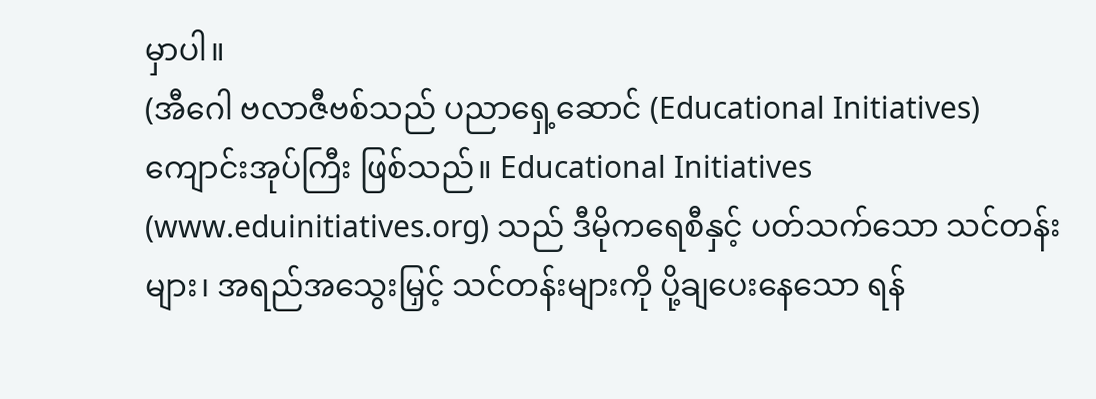မှာပါ။
(အီဂေါ ဗလာဇီဗစ်သည် ပညာရှေ့ဆောင် (Educational Initiatives) ကျောင်းအုပ်ကြီး ဖြစ်သည်။ Educational Initiatives (www.eduinitiatives.org) သည် ဒီမိုကရေစီနှင့် ပတ်သက်သော သင်တန်းများ၊ အရည်အသွေးမြှင့် သင်တန်းများကို ပို့ချပေးနေသော ရန်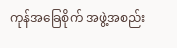ကုန်အခြေစိုက် အဖွဲ့အစည်း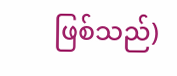ဖြစ်သည်)